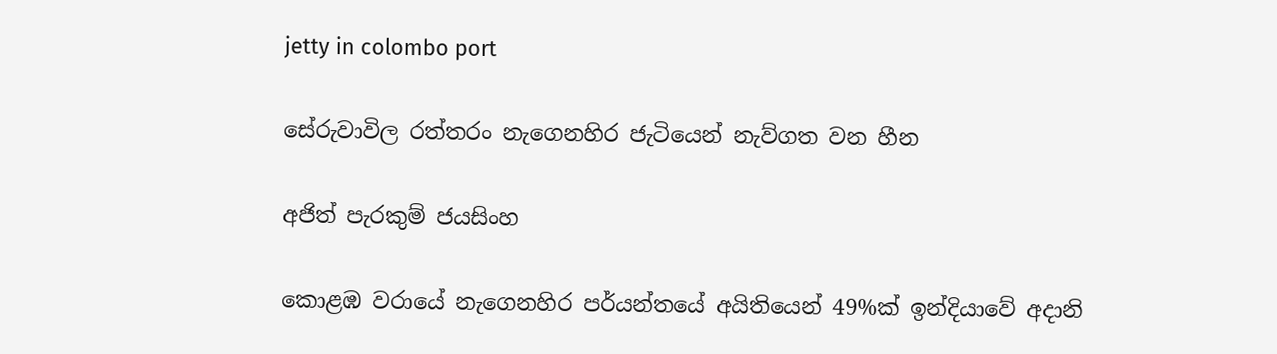jetty in colombo port

සේරුවාවිල රත්තරං නැගෙනහිර ජැටියෙන් නැව්ගත වන හීන

අජිත් පැරකුම් ජයසිංහ

කොළඹ වරායේ නැගෙනහිර පර්යන්තයේ අයිතියෙන් 49%ක් ඉන්දියාවේ අදානි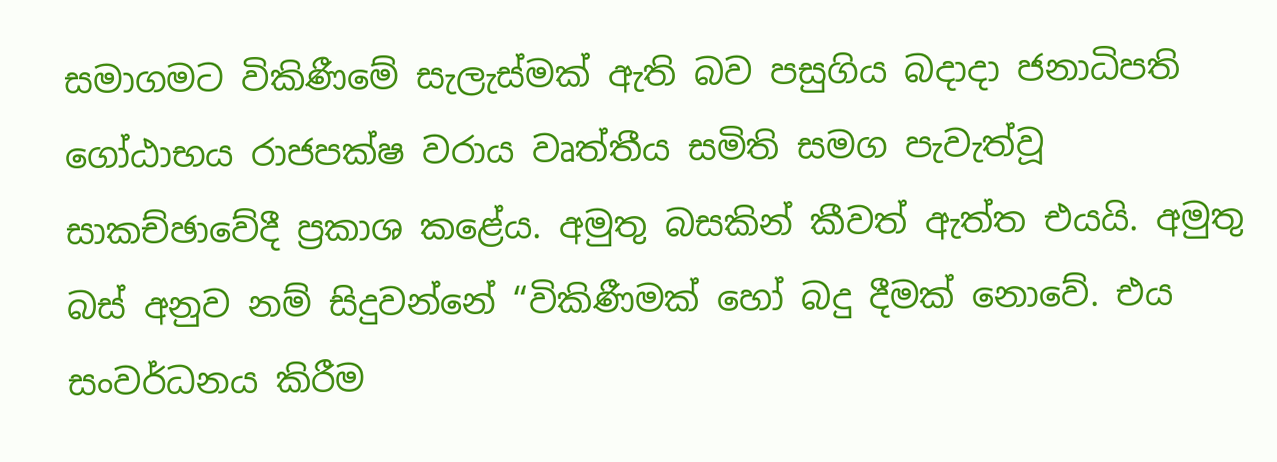සමාගමට විකිණීමේ සැලැස්මක් ඇති බව පසුගිය බදාදා ජනාධිපති ගෝඨාභය රාජපක්ෂ වරාය වෘත්තීය සමිති සමග පැවැත්වූ සාකච්ඡාවේදී ප්‍රකාශ කළේය. අමුතු බසකින් කීවත් ඇත්ත එයයි. අමුතු බස් අනුව නම් සිදුවන්නේ “විකිණීමක් හෝ බදු දීමක් නොවේ. එය සංවර්ධනය කිරීම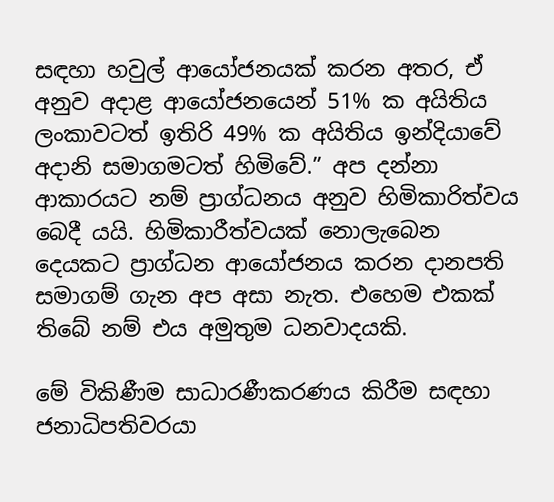සඳහා හවුල් ආයෝජනයක් කරන අතර, ඒ අනුව අදාළ ආයෝජනයෙන් 51% ක අයිතිය ලංකාවටත් ඉතිරි 49% ක අයිතිය ඉන්දියාවේ අදානි සමාගමටත් හිමිවේ.” අප දන්නා ආකාරයට නම් ප්‍රාග්ධනය අනුව හිමිකාරිත්වය බෙදී යයි. හිමිකාරීත්වයක් නොලැබෙන දෙයකට ප්‍රාග්ධන ආයෝජනය කරන දානපති සමාගම් ගැන අප අසා නැත. එහෙම එකක් තිබේ නම් එය අමුතුම ධනවාදයකි.

මේ විකිණීම සාධාරණීකරණය කිරීම සඳහා ජනාධිපතිවරයා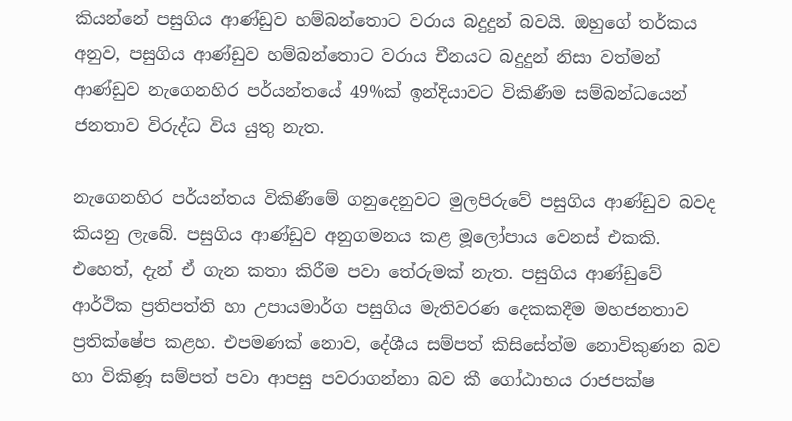කියන්නේ පසුගිය ආණ්ඩුව හම්බන්තොට වරාය බදුදුන් බවයි. ඔහුගේ තර්කය අනුව, පසුගිය ආණ්ඩුව හම්බන්තොට වරාය චීනයට බදුදුන් නිසා වත්මන් ආණ්ඩුව නැගෙනහිර පර්යන්තයේ 49%ක් ඉන්දියාවට විකිණීම සම්බන්ධයෙන් ජනතාව විරුද්ධ විය යුතු නැත.

නැගෙනහිර පර්යන්තය විකිණීමේ ගනුදෙනුවට මුලපිරුවේ පසුගිය ආණ්ඩුව බවද කියනු ලැබේ. පසුගිය ආණ්ඩුව අනුගමනය කළ මූලෝපාය වෙනස් එකකි. එහෙත්, දැන් ඒ ගැන කතා කිරීම පවා තේරුමක් නැත. පසුගිය ආණ්ඩුවේ ආර්ථික ප්‍රතිපත්ති හා උපායමාර්ග පසුගිය මැතිවරණ දෙකකදීම මහජනතාව ප්‍රතික්ෂේප කළහ. එපමණක් නොව, දේශීය සම්පත් කිසිසේත්ම නොවිකුණන බව හා විකිණූ සම්පත් පවා ආපසු පවරාගන්නා බව කී ගෝඨාභය රාජපක්ෂ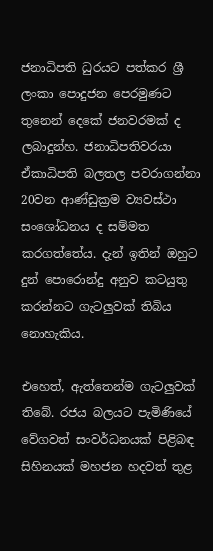ජනාධිපති ධුරයට පත්කර ශ්‍රී ලංකා පොදුජන පෙරමුණට තුනෙන් දෙකේ ජනවරමක් ද ලබාදුන්හ. ජනාධිපතිවරයා ඒකාධිපති බලතල පවරාගන්නා 20වන ආණ්ඩුක්‍රම ව්‍යවස්ථා සංශෝධනය ද සම්මත කරගත්තේය. දැන් ඉතින් ඔහුට දුන් පොරොන්දු අනුව කටයුතු කරන්නට ගැටලුවක් තිබිය නොහැකිය.

එහෙත්, ඇත්තෙන්ම ගැටලුවක් තිබේ. රජය බලයට පැමිණියේ වේගවත් සංවර්ධනයක් පිළිබඳ සිහිනයක් මහජන හදවත් තුළ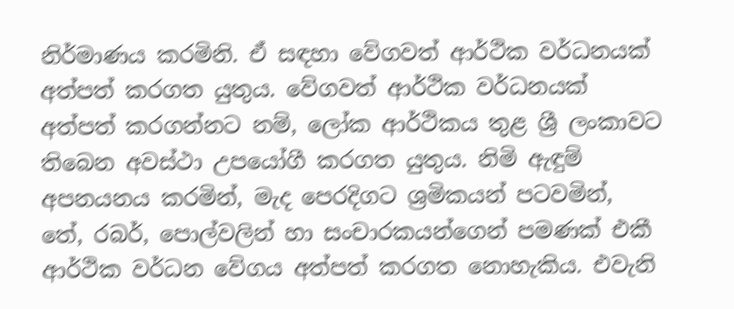නිර්මාණය කරමිනි. ඒ සඳහා වේගවත් ආර්ථික වර්ධනයක් අත්පත් කරගත යුතුය. වේගවත් ආර්ථික වර්ධනයක් අත්පත් කරගන්නට නම්, ලෝක ආර්ථිකය තුළ ශ්‍රී ලංකාවට තිබෙන අවස්ථා උපයෝගී කරගත යුතුය. නිමි ඇඳුම් අපනයනය කරමින්, මැද පෙරදිගට ශ්‍රමිකයන් පටවමින්, තේ, රබර්, පොල්වලින් හා සංචාරකයන්ගෙන් පමණක් එකී ආර්ථික වර්ධන වේගය අත්පත් කරගත නොහැකිය. එවැනි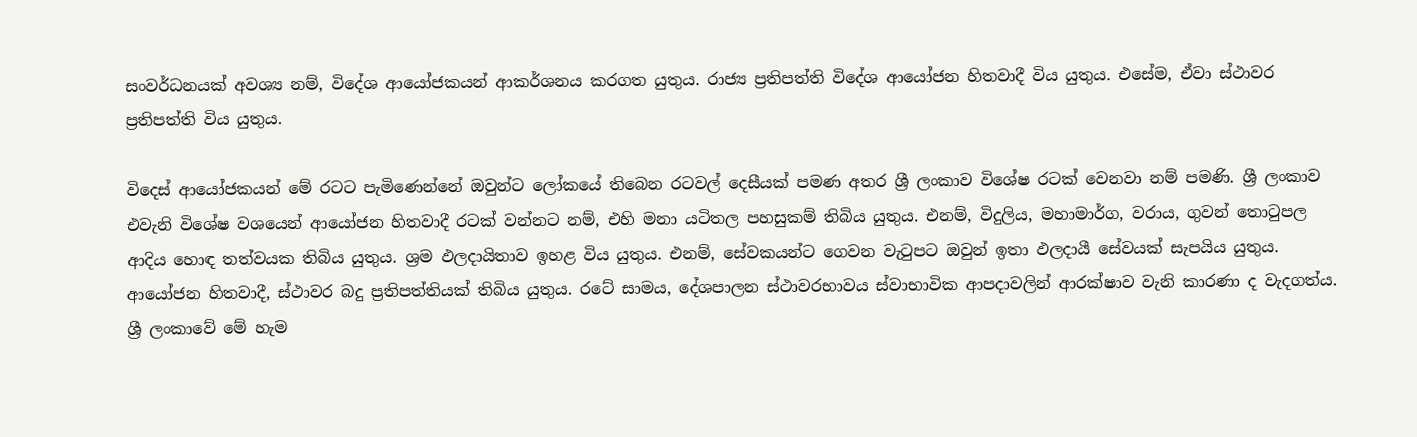සංවර්ධනයක් අවශ්‍ය නම්, විදේශ ආයෝජකයන් ආකර්ශනය කරගත යුතුය. රාජ්‍ය ප්‍රතිපත්ති විදේශ ආයෝජන හිතවාදී විය යුතුය. එසේම, ඒවා ස්ථාවර ප්‍රතිපත්ති විය යුතුය.

විදෙස් ආයෝජකයන් මේ රටට පැමිණෙන්නේ ඔවුන්ට ලෝකයේ තිබෙන රටවල් දෙසීයක් පමණ අතර ශ්‍රී ලංකාව විශේෂ රටක් වෙනවා නම් පමණි. ශ්‍රී ලංකාව එවැනි විශේෂ වශයෙන් ආයෝජන හිතවාදී රටක් වන්නට නම්, එහි මනා යටිතල පහසුකම් තිබිය යුතුය. එනම්, විදුලිය, මහාමාර්ග, වරාය, ගුවන් තොටුපල ආදිය හොඳ තත්වයක තිබිය යුතුය. ශ්‍රම ඵලදායිතාව ඉහළ විය යුතුය. එනම්, සේවකයන්ට ගෙවන වැටුපට ඔවුන් ඉතා ඵලදායී සේවයක් සැපයිය යුතුය. ආයෝජන හිතවාදී, ස්ථාවර බදු ප්‍රතිපත්තියක් තිබිය යුතුය. රටේ සාමය, දේශපාලන ස්ථාවරභාවය ස්වාභාවික ආපදාවලින් ආරක්ෂාව වැනි කාරණා ද වැදගත්ය. ශ්‍රී ලංකාවේ මේ හැම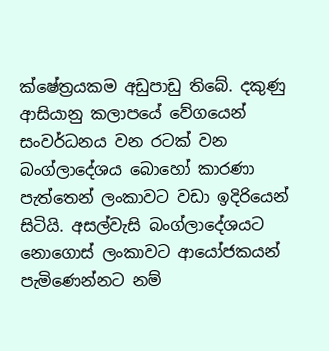ක්ෂේත්‍රයකම අඩුපාඩු තිබේ. දකුණු ආසියානු කලාපයේ වේගයෙන් සංවර්ධනය වන රටක් වන බංග්ලාදේශය බොහෝ කාරණා පැත්තෙන් ලංකාවට වඩා ඉදිරියෙන් සිටියි. අසල්වැසි බංග්ලාදේශයට නොගොස් ලංකාවට ආයෝජකයන් පැමිණෙන්නට නම්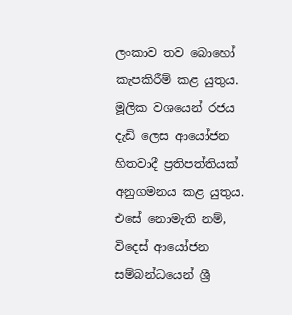ලංකාව තව බොහෝ කැපකිරීම් කළ යුතුය. මූලික වශයෙන් රජය දැඩි ලෙස ආයෝජන හිතවාදී ප්‍රතිපත්තියක් අනුගමනය කළ යුතුය. එසේ නොමැති නම්, විදෙස් ආයෝජන සම්බන්ධයෙන් ශ්‍රී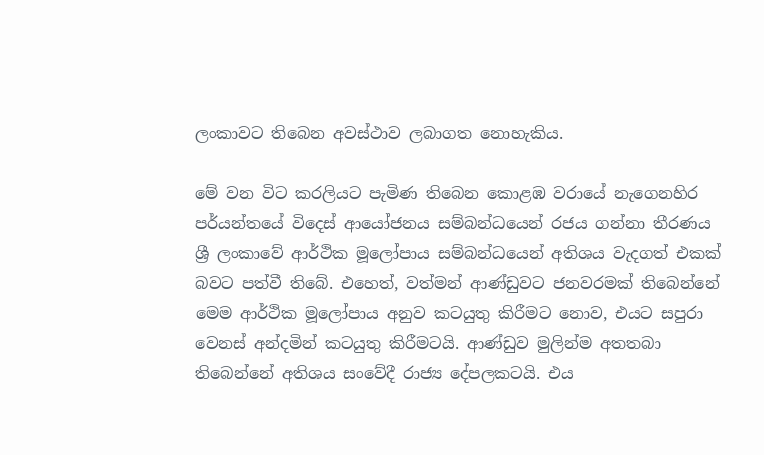ලංකාවට තිබෙන අවස්ථාව ලබාගත නොහැකිය.

මේ වන විට කරලියට පැමිණ තිබෙන කොළඹ වරායේ නැගෙනහිර පර්යන්තයේ විදෙස් ආයෝජනය සම්බන්ධයෙන් රජය ගන්නා තීරණය ශ්‍රී ලංකාවේ ආර්ථික මූලෝපාය සම්බන්ධයෙන් අතිශය වැදගත් එකක් බවට පත්වී තිබේ. එහෙත්, වත්මන් ආණ්ඩුවට ජනවරමක් තිබෙන්නේ මෙම ආර්ථික මූලෝපාය අනුව කටයුතු කිරීමට නොව, එයට සපුරා වෙනස් අන්දමින් කටයුතු කිරීමටයි. ආණ්ඩුව මුලින්ම අතතබා තිබෙන්නේ අතිශය සංවේදී රාජ්‍ය දේපලකටයි. එය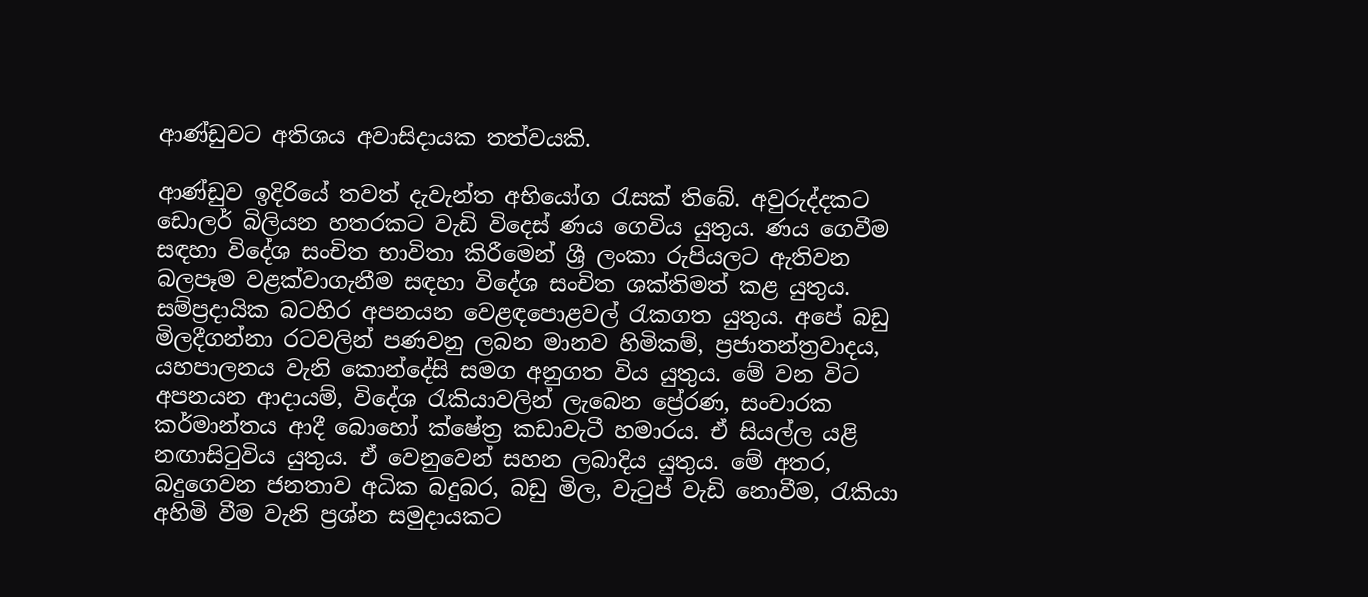ආණ්ඩුවට අතිශය අවාසිදායක තත්වයකි.

ආණ්ඩුව ඉදිරියේ තවත් දැවැන්ත අභියෝග රැසක් තිබේ. අවුරුද්දකට ඩොලර් බිලියන හතරකට වැඩි විදෙස් ණය ගෙවිය යුතුය. ණය ගෙවීම සඳහා විදේශ සංචිත භාවිතා කිරීමෙන් ශ්‍රී ලංකා රුපියලට ඇතිවන බලපෑම වළක්වාගැනීම සඳහා විදේශ සංචිත ශක්තිමත් කළ යුතුය. සම්ප්‍රදායික බටහිර අපනයන වෙළඳපොළවල් රැකගත යුතුය. අපේ බඩු මිලදීගන්නා රටවලින් පණවනු ලබන මානව හිමිකම්, ප්‍රජාතන්ත්‍රවාදය, යහපාලනය වැනි කොන්දේසි සමග අනුගත විය යුතුය. මේ වන විට අපනයන ආදායම්, විදේශ රැකියාවලින් ලැබෙන ප්‍රේරණ, සංචාරක කර්මාන්තය ආදී බොහෝ ක්ෂේත්‍ර කඩාවැටී හමාරය. ඒ සියල්ල යළි නඟාසිටුවිය යුතුය. ඒ වෙනුවෙන් සහන ලබාදිය යුතුය. මේ අතර, බදුගෙවන ජනතාව අධික බදුබර, බඩු මිල, වැටුප් වැඩි නොවීම, රැකියා අහිමි වීම වැනි ප්‍රශ්න සමුදායකට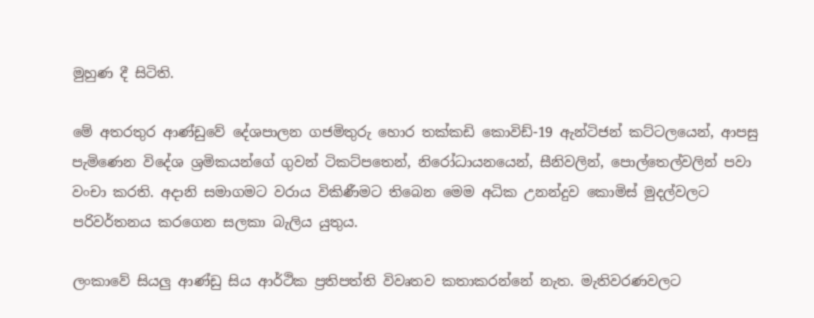මුහුණ දී සිටිති.

මේ අතරතුර ආණ්ඩුවේ දේශපාලන ගජමිතුරු හොර තක්කඩි කොවිඩ්-19 ඇන්ටිජන් කට්ටලයෙන්, ආපසු පැමිණෙන විදේශ ශ්‍රමිකයන්ගේ ගුවන් ටිකට්පතෙන්, නිරෝධායනයෙන්, සීනිවලින්, පොල්තෙල්වලින් පවා වංචා කරති. අදානි සමාගමට වරාය විකිණීමට තිබෙන මෙම අධික උනන්දුව කොමිස් මුදල්වලට පරිවර්තනය කරගෙන සලකා බැලිය යුතුය.

ලංකාවේ සියලු ආණ්ඩු සිය ආර්ථික ප්‍රතිපත්ති විවෘතව කතාකරන්නේ නැත. මැතිවරණවලට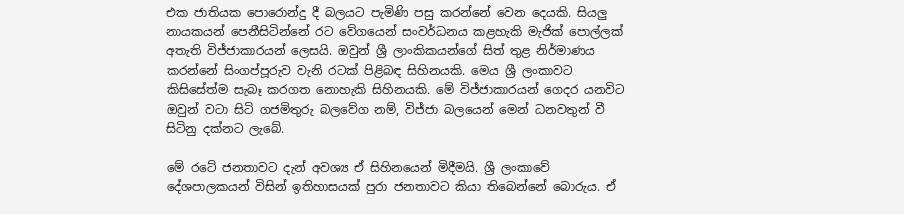එක ජාතියක පොරොන්දු දී බලයට පැමිණි පසු කරන්නේ වෙන දෙයකි. සියලු නායකයන් පෙනීසිටින්නේ රට වේගයෙන් සංවර්ධනය කළහැකි මැජික් පොල්ලක් අතැති විජ්ජාකාරයන් ලෙසයි. ඔවුන් ශ්‍රී ලාංකිකයන්ගේ සිත් තුළ නිර්මාණය කරන්නේ සිංගප්පූරුව වැනි රටක් පිළිබඳ සිහිනයකි. මෙය ශ්‍රී ලංකාවට කිසිසේත්ම සැබෑ කරගත නොහැකි සිහිනයකි. මේ විජ්ජාකාරයන් ගෙදර යනවිට ඔවුන් වටා සිටි ගජමිතුරු බලවේග නම්, විජ්ජා බලයෙන් මෙන් ධනවතුන් වී සිටිනු දක්නට ලැබේ.

මේ රටේ ජනතාවට දැන් අවශ්‍ය ඒ සිහිනයෙන් මිදීමයි. ශ්‍රී ලංකාවේ දේශපාලකයන් විසින් ඉතිහාසයක් පුරා ජනතාවට කියා තිබෙන්නේ බොරුය. ඒ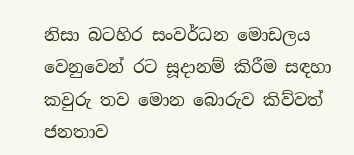නිසා බටහිර සංවර්ධන මොඩලය වෙනුවෙන් රට සූදානම් කිරීම සඳහා කවුරු තව මොන බොරුව කිව්වත් ජනතාව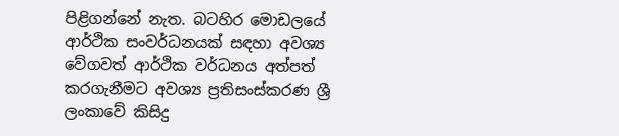පිළිගන්නේ නැත. බටහිර මොඩලයේ ආර්ථික සංවර්ධනයක් සඳහා අවශ්‍ය වේගවත් ආර්ථික වර්ධනය අත්පත් කරගැනීමට අවශ්‍ය ප්‍රතිසංස්කරණ ශ්‍රී ලංකාවේ කිසිදු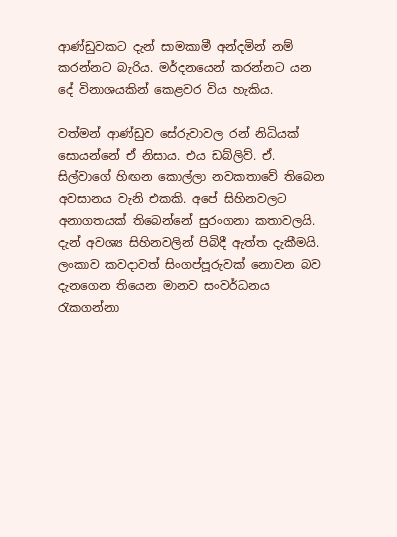ආණ්ඩුවකට දැන් සාමකාමී අන්දමින් නම් කරන්නට බැරිය. මර්දනයෙන් කරන්නට යන දේ විනාශයකින් කෙළවර විය හැකිය.

වත්මන් ආණ්ඩුව සේරුවාවල රන් නිධියක් සොයන්නේ ඒ නිසාය. එය ඩබ්ලිව්. ඒ. සිල්වාගේ හිඟන කොල්ලා නවකතාවේ තිබෙන අවසානය වැනි එකකි. අපේ සිහිනවලට අනාගතයක් තිබෙන්නේ සුරංගනා කතාවලයි. දැන් අවශ්‍ය සිහිනවලින් පිබිදී ඇත්ත දැකීමයි. ලංකාව කවදාවත් සිංගප්පූරුවක් නොවන බව දැනගෙන තියෙන මානව සංවර්ධනය රැකගන්නා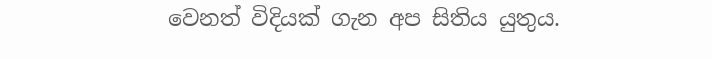වෙනත් විදියක් ගැන අප සිතිය යුතුය.